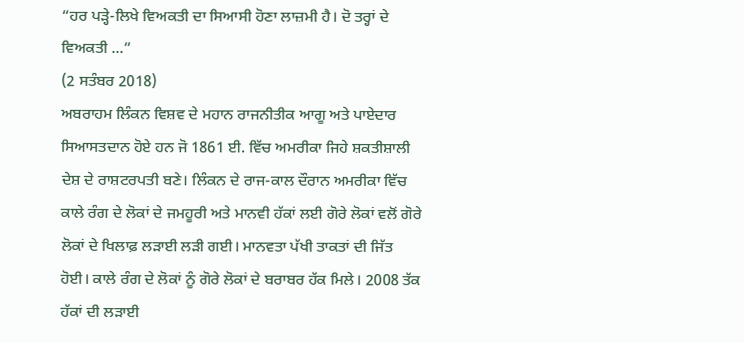“ਹਰ ਪੜ੍ਹੇ-ਲਿਖੇ ਵਿਅਕਤੀ ਦਾ ਸਿਆਸੀ ਹੋਣਾ ਲਾਜ਼ਮੀ ਹੈ। ਦੋ ਤਰ੍ਹਾਂ ਦੇ ਵਿਅਕਤੀ ...”
(2 ਸਤੰਬਰ 2018)
ਅਬਰਾਹਮ ਲਿੰਕਨ ਵਿਸ਼ਵ ਦੇ ਮਹਾਨ ਰਾਜਨੀਤੀਕ ਆਗੂ ਅਤੇ ਪਾਏਦਾਰ ਸਿਆਸਤਦਾਨ ਹੋਏ ਹਨ ਜੋ 1861 ਈ. ਵਿੱਚ ਅਮਰੀਕਾ ਜਿਹੇ ਸ਼ਕਤੀਸ਼ਾਲੀ ਦੇਸ਼ ਦੇ ਰਾਸ਼ਟਰਪਤੀ ਬਣੇ। ਲਿੰਕਨ ਦੇ ਰਾਜ-ਕਾਲ ਦੌਰਾਨ ਅਮਰੀਕਾ ਵਿੱਚ ਕਾਲੇ ਰੰਗ ਦੇ ਲੋਕਾਂ ਦੇ ਜਮਹੂਰੀ ਅਤੇ ਮਾਨਵੀ ਹੱਕਾਂ ਲਈ ਗੋਰੇ ਲੋਕਾਂ ਵਲੋਂ ਗੋਰੇ ਲੋਕਾਂ ਦੇ ਖਿਲਾਫ਼ ਲੜਾਈ ਲੜੀ ਗਈ। ਮਾਨਵਤਾ ਪੱਖੀ ਤਾਕਤਾਂ ਦੀ ਜਿੱਤ ਹੋਈ। ਕਾਲੇ ਰੰਗ ਦੇ ਲੋਕਾਂ ਨੂੰ ਗੋਰੇ ਲੋਕਾਂ ਦੇ ਬਰਾਬਰ ਹੱਕ ਮਿਲੇ। 2008 ਤੱਕ ਹੱਕਾਂ ਦੀ ਲੜਾਈ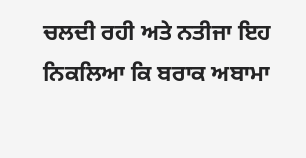ਚਲਦੀ ਰਹੀ ਅਤੇ ਨਤੀਜਾ ਇਹ ਨਿਕਲਿਆ ਕਿ ਬਰਾਕ ਅਬਾਮਾ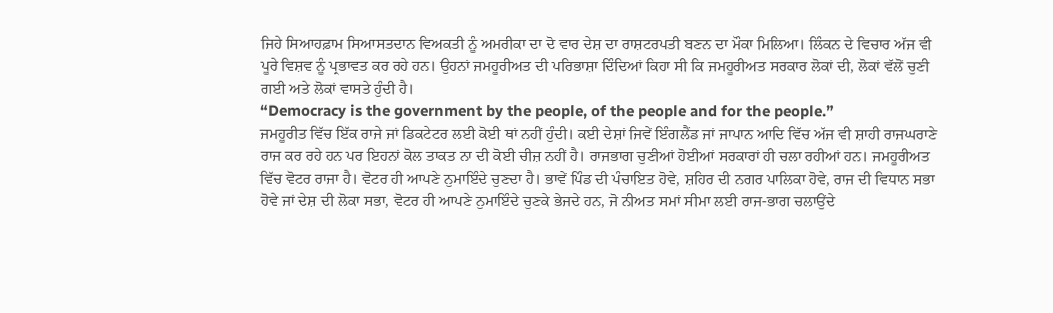ਜਿਹੇ ਸਿਆਹਫ਼ਾਮ ਸਿਆਸਤਦਾਨ ਵਿਅਕਤੀ ਨੂੰ ਅਮਰੀਕਾ ਦਾ ਦੋ ਵਾਰ ਦੇਸ਼ ਦਾ ਰਾਸ਼ਟਰਪਤੀ ਬਣਨ ਦਾ ਮੌਕਾ ਮਿਲਿਆ। ਲਿੰਕਨ ਦੇ ਵਿਚਾਰ ਅੱਜ ਵੀ ਪੂਰੇ ਵਿਸ਼ਵ ਨੂੰ ਪ੍ਰਭਾਵਤ ਕਰ ਰਹੇ ਹਨ। ਉਹਨਾਂ ਜਮਹੂਰੀਅਤ ਦੀ ਪਰਿਭਾਸ਼ਾ ਦਿੰਦਿਆਂ ਕਿਹਾ ਸੀ ਕਿ ਜਮਹੂਰੀਅਤ ਸਰਕਾਰ ਲੋਕਾਂ ਦੀ, ਲੋਕਾਂ ਵੱਲੋਂ ਚੁਣੀ ਗਈ ਅਤੇ ਲੋਕਾਂ ਵਾਸਤੇ ਹੁੰਦੀ ਹੈ।
“Democracy is the government by the people, of the people and for the people.”
ਜਮਹੂਰੀਤ ਵਿੱਚ ਇੱਕ ਰਾਜੇ ਜਾਂ ਡਿਕਟੇਟਰ ਲਈ ਕੋਈ ਥਾਂ ਨਹੀਂ ਹੁੰਦੀ। ਕਈ ਦੇਸ਼ਾਂ ਜਿਵੇਂ ਇੰਗਲੈਂਡ ਜਾਂ ਜਾਪਾਨ ਆਦਿ ਵਿੱਚ ਅੱਜ ਵੀ ਸ਼ਾਹੀ ਰਾਜਘਰਾਣੇ ਰਾਜ ਕਰ ਰਹੇ ਹਨ ਪਰ ਇਹਨਾਂ ਕੋਲ ਤਾਕਤ ਨਾ ਦੀ ਕੋਈ ਚੀਜ਼ ਨਹੀਂ ਹੈ। ਰਾਜਭਾਗ ਚੁਣੀਆਂ ਹੋਈਆਂ ਸਰਕਾਰਾਂ ਹੀ ਚਲਾ ਰਹੀਆਂ ਹਨ। ਜਮਹੂਰੀਅਤ ਵਿੱਚ ਵੋਟਰ ਰਾਜਾ ਹੈ। ਵੋਟਰ ਹੀ ਆਪਣੇ ਨੁਮਾਇੰਦੇ ਚੁਣਦਾ ਹੈ। ਭਾਵੇਂ ਪਿੰਡ ਦੀ ਪੰਚਾਇਤ ਹੋਵੇ, ਸ਼ਹਿਰ ਦੀ ਨਗਰ ਪਾਲਿਕਾ ਹੋਵੇ, ਰਾਜ ਦੀ ਵਿਧਾਨ ਸਭਾ ਹੋਵੇ ਜਾਂ ਦੇਸ਼ ਦੀ ਲੋਕਾ ਸਭਾ, ਵੋਟਰ ਹੀ ਆਪਣੇ ਨੁਮਾਇੰਦੇ ਚੁਣਕੇ ਭੇਜਦੇ ਹਨ, ਜੋ ਨੀਅਤ ਸਮਾਂ ਸੀਮਾ ਲਈ ਰਾਜ-ਭਾਗ ਚਲਾਉਂਦੇ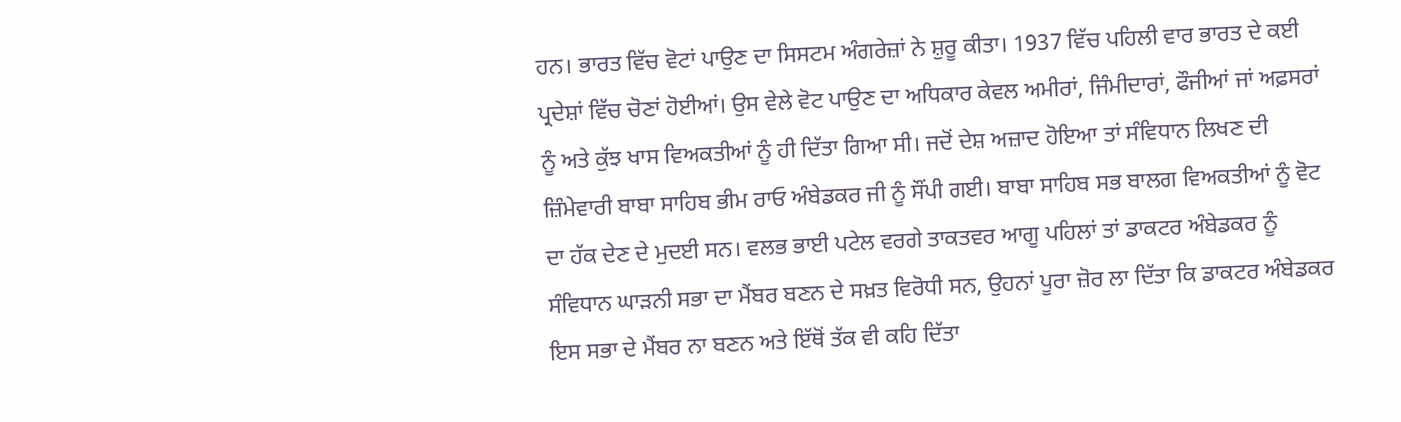ਹਨ। ਭਾਰਤ ਵਿੱਚ ਵੋਟਾਂ ਪਾਉਣ ਦਾ ਸਿਸਟਮ ਅੰਗਰੇਜ਼ਾਂ ਨੇ ਸ਼ੁਰੂ ਕੀਤਾ। 1937 ਵਿੱਚ ਪਹਿਲੀ ਵਾਰ ਭਾਰਤ ਦੇ ਕਈ ਪ੍ਰਦੇਸ਼ਾਂ ਵਿੱਚ ਚੋਣਾਂ ਹੋਈਆਂ। ਉਸ ਵੇਲੇ ਵੋਟ ਪਾਉਣ ਦਾ ਅਧਿਕਾਰ ਕੇਵਲ ਅਮੀਰਾਂ, ਜਿੰਮੀਦਾਰਾਂ, ਫੌਜੀਆਂ ਜਾਂ ਅਫ਼ਸਰਾਂ ਨੂੰ ਅਤੇ ਕੁੱਝ ਖਾਸ ਵਿਅਕਤੀਆਂ ਨੂੰ ਹੀ ਦਿੱਤਾ ਗਿਆ ਸੀ। ਜਦੋਂ ਦੇਸ਼ ਅਜ਼ਾਦ ਹੋਇਆ ਤਾਂ ਸੰਵਿਧਾਨ ਲਿਖਣ ਦੀ ਜ਼ਿੰਮੇਵਾਰੀ ਬਾਬਾ ਸਾਹਿਬ ਭੀਮ ਰਾਓ ਅੰਬੇਡਕਰ ਜੀ ਨੂੰ ਸੌਂਪੀ ਗਈ। ਬਾਬਾ ਸਾਹਿਬ ਸਭ ਬਾਲਗ ਵਿਅਕਤੀਆਂ ਨੂੰ ਵੋਟ ਦਾ ਹੱਕ ਦੇਣ ਦੇ ਮੁਦਈ ਸਨ। ਵਲਭ ਭਾਈ ਪਟੇਲ ਵਰਗੇ ਤਾਕਤਵਰ ਆਗੂ ਪਹਿਲਾਂ ਤਾਂ ਡਾਕਟਰ ਅੰਬੇਡਕਰ ਨੂੰ ਸੰਵਿਧਾਨ ਘਾੜਨੀ ਸਭਾ ਦਾ ਮੈਂਬਰ ਬਣਨ ਦੇ ਸਖ਼ਤ ਵਿਰੋਧੀ ਸਨ, ਉਹਨਾਂ ਪੂਰਾ ਜ਼ੋਰ ਲਾ ਦਿੱਤਾ ਕਿ ਡਾਕਟਰ ਅੰਬੇਡਕਰ ਇਸ ਸਭਾ ਦੇ ਮੈਂਬਰ ਨਾ ਬਣਨ ਅਤੇ ਇੱਥੋਂ ਤੱਕ ਵੀ ਕਹਿ ਦਿੱਤਾ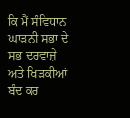ਕਿ ਮੈਂ ਸੰਵਿਧਾਨ ਘਾੜਨੀ ਸਭਾ ਦੇ ਸਭ ਦਰਵਾਜ਼ੇ ਅਤੇ ਖਿੜਕੀਆਂ ਬੰਦ ਕਰ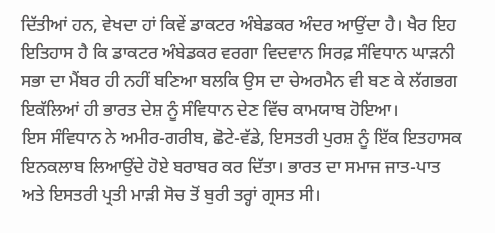ਦਿੱਤੀਆਂ ਹਨ, ਵੇਖਦਾ ਹਾਂ ਕਿਵੇਂ ਡਾਕਟਰ ਅੰਬੇਡਕਰ ਅੰਦਰ ਆਉਂਦਾ ਹੈ। ਖੈਰ ਇਹ ਇਤਿਹਾਸ ਹੈ ਕਿ ਡਾਕਟਰ ਅੰਬੇਡਕਰ ਵਰਗਾ ਵਿਦਵਾਨ ਸਿਰਫ਼ ਸੰਵਿਧਾਨ ਘਾੜਨੀ ਸਭਾ ਦਾ ਮੈਂਬਰ ਹੀ ਨਹੀਂ ਬਣਿਆ ਬਲਕਿ ਉਸ ਦਾ ਚੇਅਰਮੈਨ ਵੀ ਬਣ ਕੇ ਲੱਗਭਗ ਇਕੱਲਿਆਂ ਹੀ ਭਾਰਤ ਦੇਸ਼ ਨੂੰ ਸੰਵਿਧਾਨ ਦੇਣ ਵਿੱਚ ਕਾਮਯਾਬ ਹੋਇਆ।
ਇਸ ਸੰਵਿਧਾਨ ਨੇ ਅਮੀਰ-ਗਰੀਬ, ਛੋਟੇ-ਵੱਡੇ, ਇਸਤਰੀ ਪੁਰਸ਼ ਨੂੰ ਇੱਕ ਇਤਹਾਸਕ ਇਨਕਲਾਬ ਲਿਆਉਂਦੇ ਹੋਏ ਬਰਾਬਰ ਕਰ ਦਿੱਤਾ। ਭਾਰਤ ਦਾ ਸਮਾਜ ਜਾਤ-ਪਾਤ ਅਤੇ ਇਸਤਰੀ ਪ੍ਰਤੀ ਮਾੜੀ ਸੋਚ ਤੋਂ ਬੁਰੀ ਤਰ੍ਹਾਂ ਗ੍ਰਸਤ ਸੀ।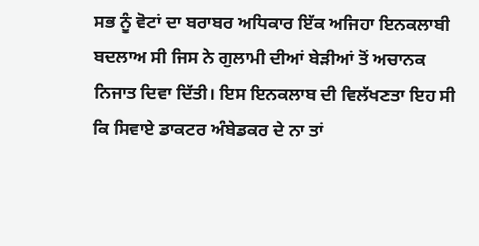ਸਭ ਨੂੰ ਵੋਟਾਂ ਦਾ ਬਰਾਬਰ ਅਧਿਕਾਰ ਇੱਕ ਅਜਿਹਾ ਇਨਕਲਾਬੀ ਬਦਲਾਅ ਸੀ ਜਿਸ ਨੇ ਗੁਲਾਮੀ ਦੀਆਂ ਬੇੜੀਆਂ ਤੋਂ ਅਚਾਨਕ ਨਿਜਾਤ ਦਿਵਾ ਦਿੱਤੀ। ਇਸ ਇਨਕਲਾਬ ਦੀ ਵਿਲੱਖਣਤਾ ਇਹ ਸੀ ਕਿ ਸਿਵਾਏ ਡਾਕਟਰ ਅੰਬੇਡਕਰ ਦੇ ਨਾ ਤਾਂ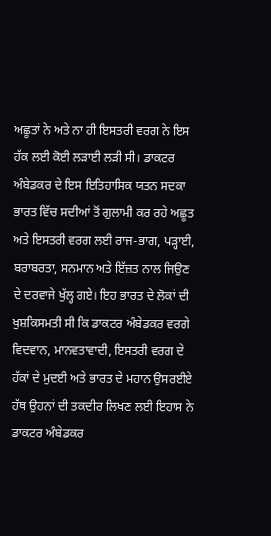ਅਛੂਤਾਂ ਨੇ ਅਤੇ ਨਾ ਹੀ ਇਸਤਰੀ ਵਰਗ ਨੇ ਇਸ ਹੱਕ ਲਈ ਕੋਈ ਲੜਾਈ ਲੜੀ ਸੀ। ਡਾਕਟਰ ਅੰਬੇਡਕਰ ਦੇ ਇਸ ਇਤਿਹਾਸਿਕ ਯਤਨ ਸਦਕਾ ਭਾਰਤ ਵਿੱਚ ਸਦੀਆਂ ਤੋਂ ਗੁਲਾਮੀ ਕਰ ਰਹੇ ਅਛੂਤ ਅਤੇ ਇਸਤਰੀ ਵਰਗ ਲਈ ਰਾਜ-ਭਾਗ, ਪੜ੍ਹਾਈ, ਬਰਾਬਰਤਾ, ਸਨਮਾਨ ਅਤੇ ਇੱਜ਼ਤ ਨਾਲ ਜਿਉਣ ਦੇ ਦਰਵਾਜੇ ਖੁੱਲ੍ਹ ਗਏ। ਇਹ ਭਾਰਤ ਦੇ ਲੋਕਾਂ ਦੀ ਖੁਸ਼ਕਿਸਮਤੀ ਸੀ ਕਿ ਡਾਕਟਰ ਅੰਬੇਡਕਰ ਵਰਗੇ ਵਿਦਵਾਨ, ਮਾਨਵਤਾਵਾਦੀ, ਇਸਤਰੀ ਵਰਗ ਦੇ ਹੱਕਾਂ ਦੇ ਮੁਦਈ ਅਤੇ ਭਾਰਤ ਦੇ ਮਹਾਨ ਉਸਰਈਏ ਹੱਥ ਉਹਨਾਂ ਦੀ ਤਕਦੀਰ ਲਿਖਣ ਲਈ ਇਹਾਸ ਨੇ ਡਾਕਟਰ ਅੰਬੇਡਕਰ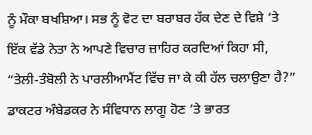ਨੂੰ ਮੌਕਾ ਬਖਸ਼ਿਆ। ਸਭ ਨੂੰ ਵੋਟ ਦਾ ਬਰਾਬਰ ਹੱਕ ਦੇਣ ਦੇ ਵਿਸ਼ੇ ’ਤੇ ਇੱਕ ਵੱਡੇ ਨੇਤਾ ਨੇ ਆਪਣੇ ਵਿਚਾਰ ਜ਼ਾਹਿਰ ਕਰਦਿਆਂ ਕਿਹਾ ਸੀ, “ਤੇਲੀ-ਤੰਬੋਲੀ ਨੇ ਪਾਰਲੀਆਮੈਂਟ ਵਿੱਚ ਜਾ ਕੇ ਕੀ ਹੱਲ ਚਲਾਉਣਾ ਹੈ?” ਡਾਕਟਰ ਅੰਬੇਡਕਰ ਨੇ ਸੰਵਿਧਾਨ ਲਾਗੂ ਹੋਣ ’ਤੇ ਭਾਰਤ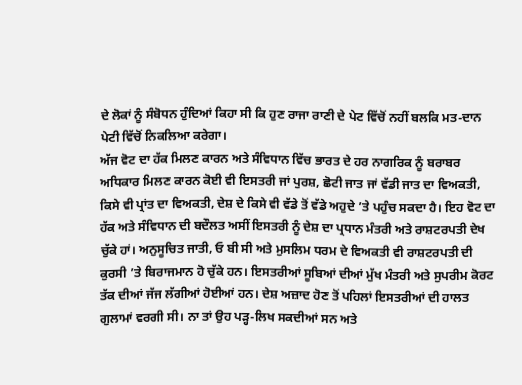ਦੇ ਲੋਕਾਂ ਨੂੰ ਸੰਬੋਧਨ ਹੁੰਦਿਆਂ ਕਿਹਾ ਸੀ ਕਿ ਹੁਣ ਰਾਜਾ ਰਾਣੀ ਦੇ ਪੇਟ ਵਿੱਚੋਂ ਨਹੀਂ ਬਲਕਿ ਮਤ-ਦਾਨ ਪੇਟੀ ਵਿੱਚੋਂ ਨਿਕਲਿਆ ਕਰੇਗਾ।
ਅੱਜ ਵੋਟ ਦਾ ਹੱਕ ਮਿਲਣ ਕਾਰਨ ਅਤੇ ਸੰਵਿਧਾਨ ਵਿੱਚ ਭਾਰਤ ਦੇ ਹਰ ਨਾਗਰਿਕ ਨੂੰ ਬਰਾਬਰ ਅਧਿਕਾਰ ਮਿਲਣ ਕਾਰਨ ਕੋਈ ਵੀ ਇਸਤਰੀ ਜਾਂ ਪੁਰਸ਼, ਛੋਟੀ ਜਾਤ ਜਾਂ ਵੱਡੀ ਜਾਤ ਦਾ ਵਿਅਕਤੀ, ਕਿਸੇ ਵੀ ਪ੍ਰਾਂਤ ਦਾ ਵਿਅਕਤੀ, ਦੇਸ਼ ਦੇ ਕਿਸੇ ਵੀ ਵੱਡੇ ਤੋਂ ਵੱਡੇ ਅਹੁਦੇ ’ਤੇ ਪਹੁੰਚ ਸਕਦਾ ਹੈ। ਇਹ ਵੋਟ ਦਾ ਹੱਕ ਅਤੇ ਸੰਵਿਧਾਨ ਦੀ ਬਦੌਲਤ ਅਸੀਂ ਇਸਤਰੀ ਨੂੰ ਦੇਸ਼ ਦਾ ਪ੍ਰਧਾਨ ਮੰਤਰੀ ਅਤੇ ਰਾਸ਼ਟਰਪਤੀ ਦੇਖ ਚੁੱਕੇ ਹਾਂ। ਅਨੁਸੂਚਿਤ ਜਾਤੀ, ਓ ਬੀ ਸੀ ਅਤੇ ਮੁਸਲਿਮ ਧਰਮ ਦੇ ਵਿਅਕਤੀ ਵੀ ਰਾਸ਼ਟਰਪਤੀ ਦੀ ਕੁਰਸੀ ’ਤੇ ਬਿਰਾਜਮਾਨ ਹੋ ਚੁੱਕੇ ਹਨ। ਇਸਤਰੀਆਂ ਸੂਬਿਆਂ ਦੀਆਂ ਮੁੱਖ ਮੰਤਰੀ ਅਤੇ ਸੁਪਰੀਮ ਕੋਰਟ ਤੱਕ ਦੀਆਂ ਜੱਜ ਲੱਗੀਆਂ ਹੋਈਆਂ ਹਨ। ਦੇਸ਼ ਅਜ਼ਾਦ ਹੋਣ ਤੋਂ ਪਹਿਲਾਂ ਇਸਤਰੀਆਂ ਦੀ ਹਾਲਤ ਗੁਲਾਮਾਂ ਵਰਗੀ ਸੀ। ਨਾ ਤਾਂ ਉਹ ਪੜ੍ਹ-ਲਿਖ ਸਕਦੀਆਂ ਸਨ ਅਤੇ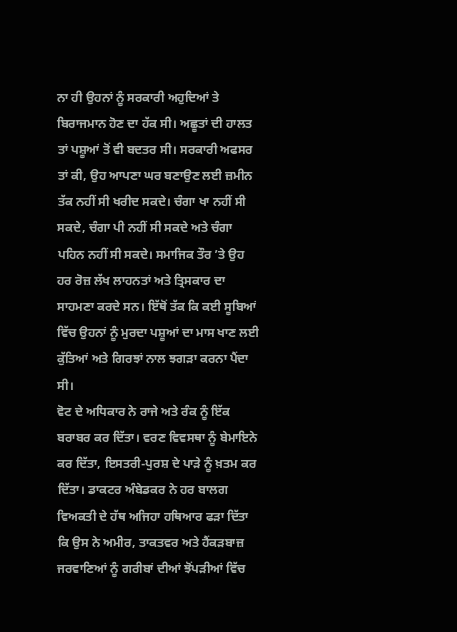ਨਾ ਹੀ ਉਹਨਾਂ ਨੂੰ ਸਰਕਾਰੀ ਅਹੁਦਿਆਂ ਤੇ ਬਿਰਾਜਮਾਨ ਹੋਣ ਦਾ ਹੱਕ ਸੀ। ਅਛੂਤਾਂ ਦੀ ਹਾਲਤ ਤਾਂ ਪਸ਼ੂਆਂ ਤੋਂ ਵੀ ਬਦਤਰ ਸੀ। ਸਰਕਾਰੀ ਅਫਸਰ ਤਾਂ ਕੀ, ਉਹ ਆਪਣਾ ਘਰ ਬਣਾਉਣ ਲਈ ਜ਼ਮੀਨ ਤੱਕ ਨਹੀਂ ਸੀ ਖਰੀਦ ਸਕਦੇ। ਚੰਗਾ ਖਾ ਨਹੀਂ ਸੀ ਸਕਦੇ, ਚੰਗਾ ਪੀ ਨਹੀਂ ਸੀ ਸਕਦੇ ਅਤੇ ਚੰਗਾ ਪਹਿਨ ਨਹੀਂ ਸੀ ਸਕਦੇ। ਸਮਾਜਿਕ ਤੌਰ ’ਤੇ ਉਹ ਹਰ ਰੋਜ਼ ਲੱਖ ਲਾਹਨਤਾਂ ਅਤੇ ਤ੍ਰਿਸਕਾਰ ਦਾ ਸਾਹਮਣਾ ਕਰਦੇ ਸਨ। ਇੱਥੋਂ ਤੱਕ ਕਿ ਕਈ ਸੂਬਿਆਂ ਵਿੱਚ ਉਹਨਾਂ ਨੂੰ ਮੁਰਦਾ ਪਸ਼ੂਆਂ ਦਾ ਮਾਸ ਖਾਣ ਲਈ ਕੁੱਤਿਆਂ ਅਤੇ ਗਿਰਝਾਂ ਨਾਲ ਝਗੜਾ ਕਰਨਾ ਪੈਂਦਾ ਸੀ।
ਵੋਟ ਦੇ ਅਧਿਕਾਰ ਨੇ ਰਾਜੇ ਅਤੇ ਰੰਕ ਨੂੰ ਇੱਕ ਬਰਾਬਰ ਕਰ ਦਿੱਤਾ। ਵਰਣ ਵਿਵਸਥਾ ਨੂੰ ਬੇਮਾਇਨੇ ਕਰ ਦਿੱਤਾ, ਇਸਤਰੀ-ਪੁਰਸ਼ ਦੇ ਪਾੜੇ ਨੂੰ ਖ਼ਤਮ ਕਰ ਦਿੱਤਾ। ਡਾਕਟਰ ਅੰਬੇਡਕਰ ਨੇ ਹਰ ਬਾਲਗ ਵਿਅਕਤੀ ਦੇ ਹੱਥ ਅਜਿਹਾ ਹਥਿਆਰ ਫੜਾ ਦਿੱਤਾ ਕਿ ਉਸ ਨੇ ਅਮੀਰ, ਤਾਕਤਵਰ ਅਤੇ ਹੈਂਕੜਬਾਜ਼ ਜਰਵਾਣਿਆਂ ਨੂੰ ਗਰੀਬਾਂ ਦੀਆਂ ਝੋਂਪੜੀਆਂ ਵਿੱਚ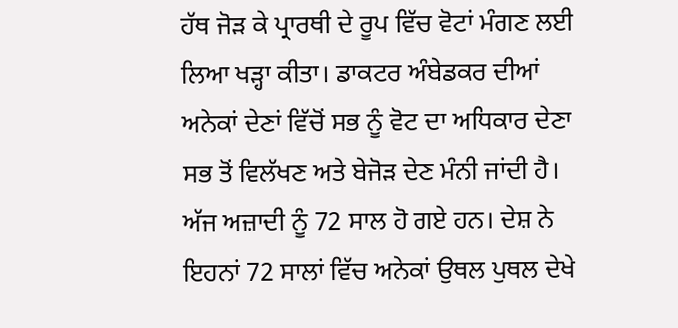ਹੱਥ ਜੋੜ ਕੇ ਪ੍ਰਾਰਥੀ ਦੇ ਰੂਪ ਵਿੱਚ ਵੋਟਾਂ ਮੰਗਣ ਲਈ ਲਿਆ ਖੜ੍ਹਾ ਕੀਤਾ। ਡਾਕਟਰ ਅੰਬੇਡਕਰ ਦੀਆਂ ਅਨੇਕਾਂ ਦੇਣਾਂ ਵਿੱਚੋਂ ਸਭ ਨੂੰ ਵੋਟ ਦਾ ਅਧਿਕਾਰ ਦੇਣਾ ਸਭ ਤੋਂ ਵਿਲੱਖਣ ਅਤੇ ਬੇਜੋੜ ਦੇਣ ਮੰਨੀ ਜਾਂਦੀ ਹੈ।
ਅੱਜ ਅਜ਼ਾਦੀ ਨੂੰ 72 ਸਾਲ ਹੋ ਗਏ ਹਨ। ਦੇਸ਼ ਨੇ ਇਹਨਾਂ 72 ਸਾਲਾਂ ਵਿੱਚ ਅਨੇਕਾਂ ਉਥਲ ਪੁਥਲ ਦੇਖੇ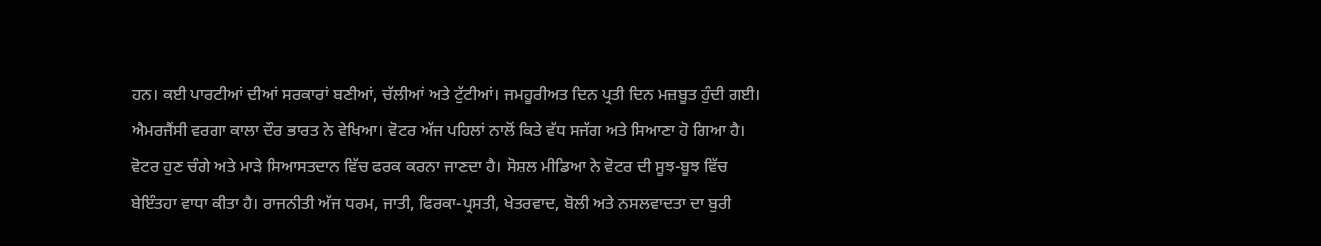ਹਨ। ਕਈ ਪਾਰਟੀਆਂ ਦੀਆਂ ਸਰਕਾਰਾਂ ਬਣੀਆਂ, ਚੱਲੀਆਂ ਅਤੇ ਟੁੱਟੀਆਂ। ਜਮਹੂਰੀਅਤ ਦਿਨ ਪ੍ਰਤੀ ਦਿਨ ਮਜ਼ਬੂਤ ਹੁੰਦੀ ਗਈ। ਐਮਰਜੈਂਸੀ ਵਰਗਾ ਕਾਲਾ ਦੌਰ ਭਾਰਤ ਨੇ ਵੇਖਿਆ। ਵੋਟਰ ਅੱਜ ਪਹਿਲਾਂ ਨਾਲੋਂ ਕਿਤੇ ਵੱਧ ਸਜੱਗ ਅਤੇ ਸਿਆਣਾ ਹੋ ਗਿਆ ਹੈ। ਵੋਟਰ ਹੁਣ ਚੰਗੇ ਅਤੇ ਮਾੜੇ ਸਿਆਸਤਦਾਨ ਵਿੱਚ ਫਰਕ ਕਰਨਾ ਜਾਣਦਾ ਹੈ। ਸੋਸ਼ਲ ਮੀਡਿਆ ਨੇ ਵੋਟਰ ਦੀ ਸੂਝ-ਬੂਝ ਵਿੱਚ ਬੇਇੰਤਹਾ ਵਾਧਾ ਕੀਤਾ ਹੈ। ਰਾਜਨੀਤੀ ਅੱਜ ਧਰਮ, ਜਾਤੀ, ਫਿਰਕਾ-ਪ੍ਰਸਤੀ, ਖੇਤਰਵਾਦ, ਬੋਲੀ ਅਤੇ ਨਸਲਵਾਦਤਾ ਦਾ ਬੁਰੀ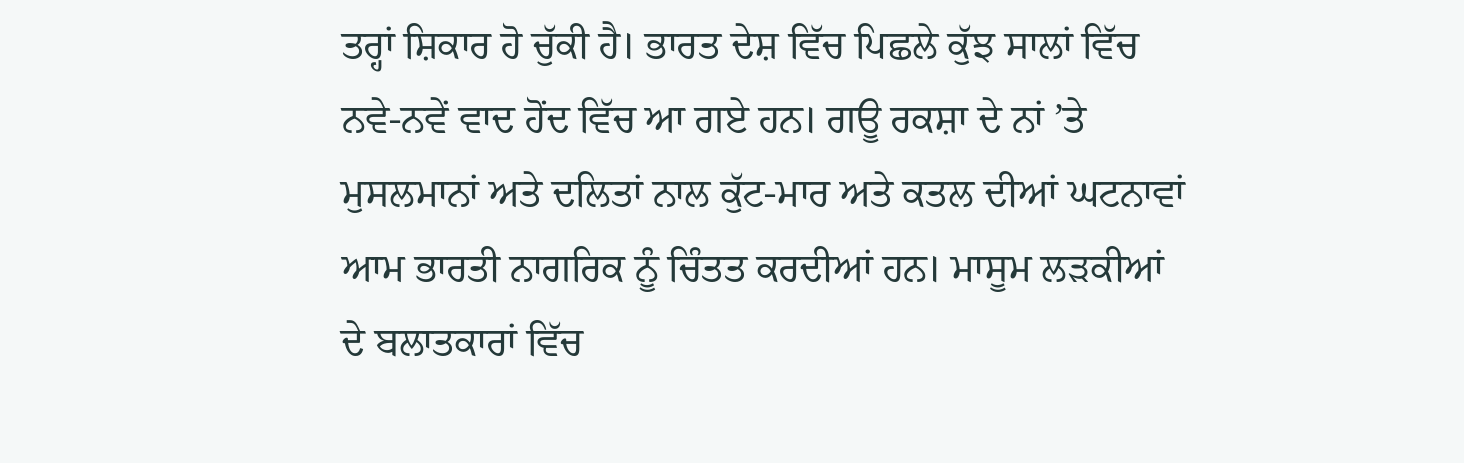ਤਰ੍ਹਾਂ ਸ਼ਿਕਾਰ ਹੋ ਚੁੱਕੀ ਹੈ। ਭਾਰਤ ਦੇਸ਼ ਵਿੱਚ ਪਿਛਲੇ ਕੁੱਝ ਸਾਲਾਂ ਵਿੱਚ ਨਵੇ-ਨਵੇਂ ਵਾਦ ਹੋਂਦ ਵਿੱਚ ਆ ਗਏ ਹਨ। ਗਊ ਰਕਸ਼ਾ ਦੇ ਨਾਂ ’ਤੇ ਮੁਸਲਮਾਨਾਂ ਅਤੇ ਦਲਿਤਾਂ ਨਾਲ ਕੁੱਟ-ਮਾਰ ਅਤੇ ਕਤਲ ਦੀਆਂ ਘਟਨਾਵਾਂ ਆਮ ਭਾਰਤੀ ਨਾਗਰਿਕ ਨੂੰ ਚਿੰਤਤ ਕਰਦੀਆਂ ਹਨ। ਮਾਸੂਮ ਲੜਕੀਆਂ ਦੇ ਬਲਾਤਕਾਰਾਂ ਵਿੱਚ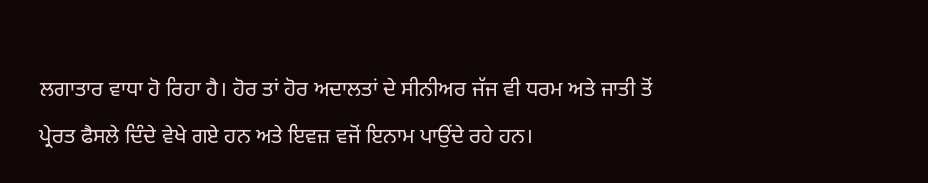ਲਗਾਤਾਰ ਵਾਧਾ ਹੋ ਰਿਹਾ ਹੈ। ਹੋਰ ਤਾਂ ਹੋਰ ਅਦਾਲਤਾਂ ਦੇ ਸੀਨੀਅਰ ਜੱਜ ਵੀ ਧਰਮ ਅਤੇ ਜਾਤੀ ਤੋਂ ਪ੍ਰੇਰਤ ਫੈਸਲੇ ਦਿੰਦੇ ਵੇਖੇ ਗਏ ਹਨ ਅਤੇ ਇਵਜ਼ ਵਜੋਂ ਇਨਾਮ ਪਾਉਂਦੇ ਰਹੇ ਹਨ।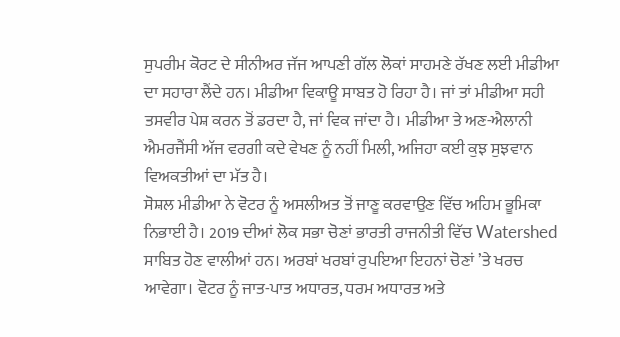ਸੁਪਰੀਮ ਕੋਰਟ ਦੇ ਸੀਨੀਅਰ ਜੱਜ ਆਪਣੀ ਗੱਲ ਲੋਕਾਂ ਸਾਹਮਣੇ ਰੱਖਣ ਲਈ ਮੀਡੀਆ ਦਾ ਸਹਾਰਾ ਲੈਂਦੇ ਹਨ। ਮੀਡੀਆ ਵਿਕਾਊ ਸਾਬਤ ਹੋ ਰਿਹਾ ਹੈ। ਜਾਂ ਤਾਂ ਮੀਡੀਆ ਸਹੀ ਤਸਵੀਰ ਪੇਸ਼ ਕਰਨ ਤੋਂ ਡਰਦਾ ਹੈ, ਜਾਂ ਵਿਕ ਜਾਂਦਾ ਹੈ। ਮੀਡੀਆ ਤੇ ਅਣ-ਐਲਾਨੀ ਐਮਰਜੈਂਸੀ ਅੱਜ ਵਰਗੀ ਕਦੇ ਵੇਖਣ ਨੂੰ ਨਹੀਂ ਮਿਲੀ, ਅਜਿਹਾ ਕਈ ਕੁਝ ਸੁਝਵਾਨ ਵਿਅਕਤੀਆਂ ਦਾ ਮੱਤ ਹੈ।
ਸੋਸ਼ਲ ਮੀਡੀਆ ਨੇ ਵੋਟਰ ਨੂੰ ਅਸਲੀਅਤ ਤੋਂ ਜਾਣੂ ਕਰਵਾਉਣ ਵਿੱਚ ਅਹਿਮ ਭੂਮਿਕਾ ਨਿਭਾਈ ਹੈ। 2019 ਦੀਆਂ ਲੋਕ ਸਭਾ ਚੋਣਾਂ ਭਾਰਤੀ ਰਾਜਨੀਤੀ ਵਿੱਚ Watershed ਸਾਬਿਤ ਹੋਣ ਵਾਲੀਆਂ ਹਨ। ਅਰਬਾਂ ਖਰਬਾਂ ਰੁਪਇਆ ਇਹਨਾਂ ਚੋਣਾਂ ’ਤੇ ਖਰਚ ਆਵੇਗਾ। ਵੋਟਰ ਨੂੰ ਜਾਤ-ਪਾਤ ਅਧਾਰਤ, ਧਰਮ ਅਧਾਰਤ ਅਤੇ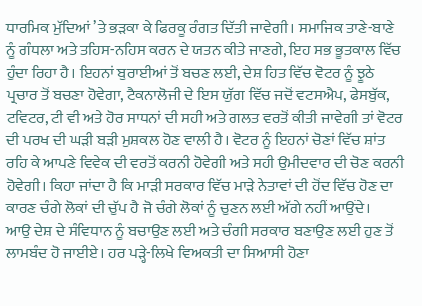ਧਾਰਮਿਕ ਮੁੱਦਿਆਂ ’ਤੇ ਭੜਕਾ ਕੇ ਫਿਰਕੂ ਰੰਗਤ ਦਿੱਤੀ ਜਾਵੇਗੀ। ਸਮਾਜਿਕ ਤਾਣੇ-ਬਾਣੇ ਨੂੰ ਗੰਧਲਾ ਅਤੇ ਤਹਿਸ-ਨਹਿਸ ਕਰਨ ਦੇ ਯਤਨ ਕੀਤੇ ਜਾਣਗੇ, ਇਹ ਸਭ ਭੂਤਕਾਲ ਵਿੱਚ ਹੁੰਦਾ ਰਿਹਾ ਹੈ। ਇਹਨਾਂ ਬੁਰਾਈਆਂ ਤੋਂ ਬਚਣ ਲਈ, ਦੇਸ਼ ਹਿਤ ਵਿੱਚ ਵੋਟਰ ਨੂੰ ਝੂਠੇ ਪ੍ਰਚਾਰ ਤੋਂ ਬਚਣਾ ਹੋਵੇਗਾ, ਟੈਕਨਾਲੋਜੀ ਦੇ ਇਸ ਯੁੱਗ ਵਿੱਚ ਜਦੋਂ ਵਟਸਐਪ, ਫੇਸਬੁੱਕ, ਟਵਿਟਰ, ਟੀ ਵੀ ਅਤੇ ਹੋਰ ਸਾਧਨਾਂ ਦੀ ਸਹੀ ਅਤੇ ਗਲਤ ਵਰਤੋਂ ਕੀਤੀ ਜਾਵੇਗੀ ਤਾਂ ਵੋਟਰ ਦੀ ਪਰਖ ਦੀ ਘੜੀ ਬੜੀ ਮੁਸ਼ਕਲ ਹੋਣ ਵਾਲੀ ਹੈ। ਵੋਟਰ ਨੂੰ ਇਹਨਾਂ ਚੋਣਾਂ ਵਿੱਚ ਸ਼ਾਂਤ ਰਹਿ ਕੇ ਆਪਣੇ ਵਿਵੇਕ ਦੀ ਵਰਤੋਂ ਕਰਨੀ ਹੋਵੇਗੀ ਅਤੇ ਸਹੀ ਉਮੀਦਵਾਰ ਦੀ ਚੋਣ ਕਰਨੀ ਹੋਵੇਗੀ। ਕਿਹਾ ਜਾਂਦਾ ਹੈ ਕਿ ਮਾੜੀ ਸਰਕਾਰ ਵਿੱਚ ਮਾੜੇ ਨੇਤਾਵਾਂ ਦੀ ਹੋਂਦ ਵਿੱਚ ਹੋਣ ਦਾ ਕਾਰਣ ਚੰਗੇ ਲੋਕਾਂ ਦੀ ਚੁੱਪ ਹੈ ਜੋ ਚੰਗੇ ਲੋਕਾਂ ਨੂੰ ਚੁਣਨ ਲਈ ਅੱਗੇ ਨਹੀਂ ਆਉਂਦੇ।
ਆਉ ਦੇਸ਼ ਦੇ ਸੰਵਿਧਾਨ ਨੂੰ ਬਚਾਉਣ ਲਈ ਅਤੇ ਚੰਗੀ ਸਰਕਾਰ ਬਣਾਉਣ ਲਈ ਹੁਣ ਤੋਂ ਲਾਮਬੰਦ ਹੋ ਜਾਈਏ। ਹਰ ਪੜ੍ਹੇ-ਲਿਖੇ ਵਿਅਕਤੀ ਦਾ ਸਿਆਸੀ ਹੋਣਾ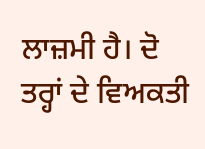ਲਾਜ਼ਮੀ ਹੈ। ਦੋ ਤਰ੍ਹਾਂ ਦੇ ਵਿਅਕਤੀ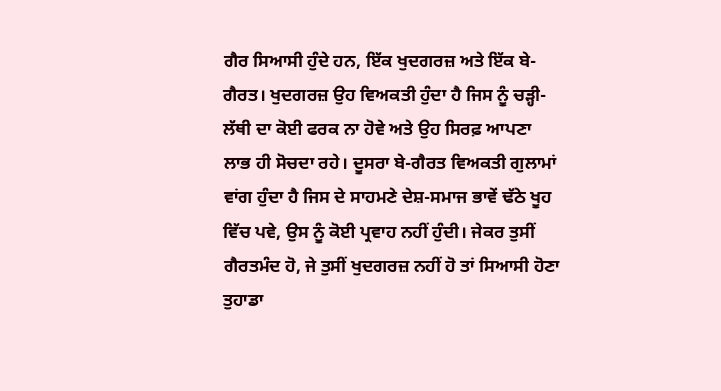ਗੈਰ ਸਿਆਸੀ ਹੁੰਦੇ ਹਨ, ਇੱਕ ਖੁਦਗਰਜ਼ ਅਤੇ ਇੱਕ ਬੇ-ਗੈਰਤ। ਖੁਦਗਰਜ਼ ਉਹ ਵਿਅਕਤੀ ਹੁੰਦਾ ਹੈ ਜਿਸ ਨੂੰ ਚੜ੍ਹੀ-ਲੱਥੀ ਦਾ ਕੋਈ ਫਰਕ ਨਾ ਹੋਵੇ ਅਤੇ ਉਹ ਸਿਰਫ਼ ਆਪਣਾ ਲਾਭ ਹੀ ਸੋਚਦਾ ਰਹੇ। ਦੂਸਰਾ ਬੇ-ਗੈਰਤ ਵਿਅਕਤੀ ਗੁਲਾਮਾਂ ਵਾਂਗ ਹੁੰਦਾ ਹੈ ਜਿਸ ਦੇ ਸਾਹਮਣੇ ਦੇਸ਼-ਸਮਾਜ ਭਾਵੇਂ ਢੱਠੇ ਖੂਹ ਵਿੱਚ ਪਵੇ, ਉਸ ਨੂੰ ਕੋਈ ਪ੍ਰਵਾਹ ਨਹੀਂ ਹੁੰਦੀ। ਜੇਕਰ ਤੁਸੀਂ ਗੈਰਤਮੰਦ ਹੋ, ਜੇ ਤੁਸੀਂ ਖੁਦਗਰਜ਼ ਨਹੀਂ ਹੋ ਤਾਂ ਸਿਆਸੀ ਹੋਣਾ ਤੁਹਾਡਾ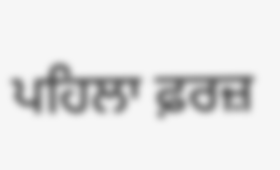ਪਹਿਲਾ ਫ਼ਰਜ਼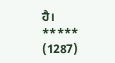ਹੈ।
*****
(1287)